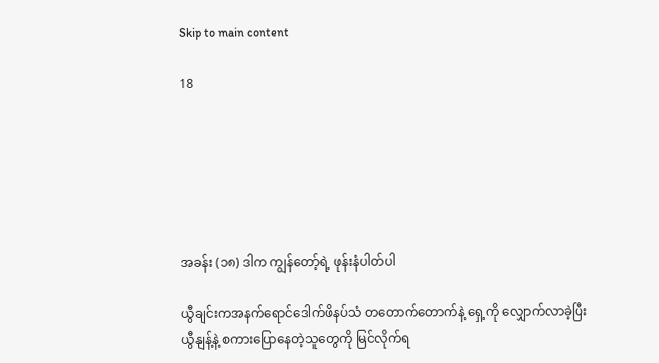Skip to main content

18






အခန်း (၁၈) ဒါက ကျွန်တော့်ရဲ့ ဖုန်းနံပါတ်ပါ

ယွီချင်းကအနက်ရောင်ဒေါက်ဖိနပ်သံ တတောက်တောက်နဲ့ ရှေ့ကို လျှောက်လာခဲ့ပြီး ယွီနျန့်နဲ့ စကားပြောနေတဲ့သူတွေကို မြင်လိုက်ရ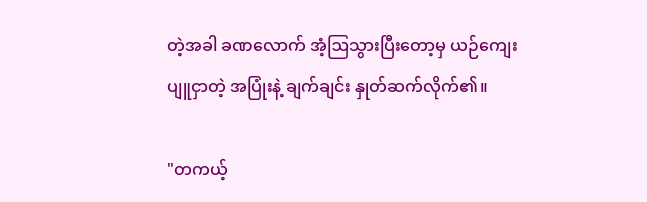တဲ့အခါ ခဏလောက် အံ့ဩသွားပြီးတော့မှ ယဉ်ကျေးပျူငှာတဲ့ အပြုံးနဲ့ ချက်ချင်း နှုတ်ဆက်လိုက်၏။

"တကယ့်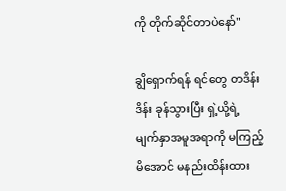ကို တိုက်ဆိုင်တာပဲနော်"

ချွိရှောက်ရန် ရင်တွေ တဒိန်းဒိန်း ခုန်သွားပြီး ရှဲ့ယို့ရဲ့ မျက်နှာအမူအရာကို မကြည့်မိအောင် မနည်းထိန်းထား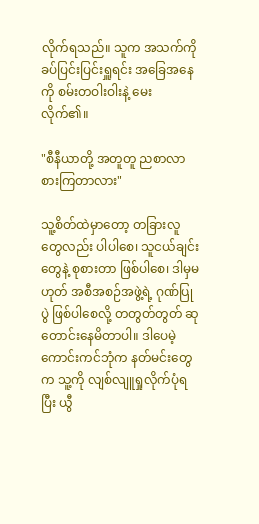လိုက်ရသည်။ သူက အသက်ကို ခပ်ပြင်းပြင်းရှူရင်း အခြေအနေကို စမ်းတဝါးဝါးနဲ့ မေးလိုက်၏။

"စီနီယာတို့ အတူတူ ညစာလာစားကြတာလား"

သူ့စိတ်ထဲမှာတော့ တခြားလူတွေလည်း ပါပါစေ၊ သူငယ်ချင်းတွေနဲ့ စုစားတာ ဖြစ်ပါစေ၊ ဒါမှမဟုတ် အစီအစဉ်အဖွဲ့ရဲ့ ဂုဏ်ပြုပွဲ ဖြစ်ပါစေလို့ တတွတ်တွတ် ဆုတောင်းနေမိတာပါ။ ဒါပေမဲ့ ကောင်းကင်ဘုံက နတ်မင်းတွေက သူ့ကို လျစ်လျူရှုလိုက်ပုံရပြီး ယွီ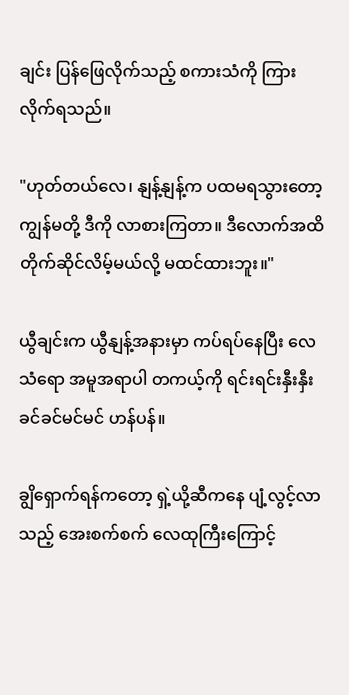ချင်း ပြန်ဖြေလိုက်သည့် စကားသံကို ကြားလိုက်ရသည်။

"ဟုတ်တယ်လေ၊ နျန့်နျန့်က ပထမရသွားတော့ ကျွန်မတို့ ဒီကို လာစားကြတာ။ ဒီလောက်အထိ တိုက်ဆိုင်လိမ့်မယ်လို့ မထင်ထားဘူး။"

ယွီချင်းက ယွီနျန့်အနားမှာ ကပ်ရပ်နေပြီး လေသံရော အမူအရာပါ တကယ့်ကို ရင်းရင်းနှီးနှီး ခင်ခင်မင်မင် ဟန်ပန်။

ချွိရှောက်ရန်ကတော့ ရှဲ့ယို့ဆီကနေ ပျံ့လွင့်လာသည့် အေးစက်စက် လေထုကြီးကြောင့်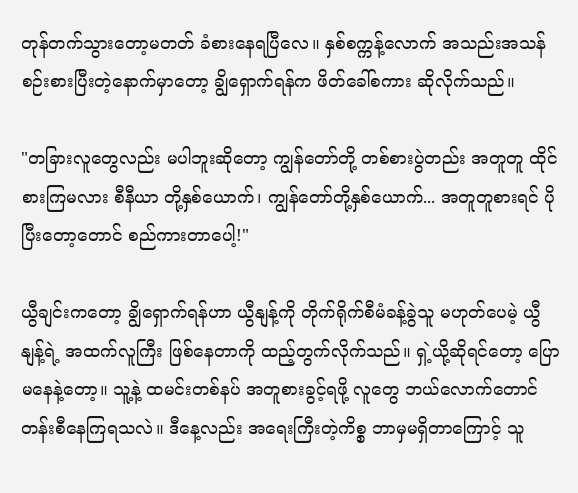တုန်တက်သွားတော့မတတ် ခံစားနေရပြီလေ။ နှစ်စက္ကန့်လောက် အသည်းအသန် စဉ်းစားပြီးတဲ့နောက်မှာတော့ ချွိရှောက်ရန်က ဖိတ်ခေါ်စကား ဆိုလိုက်သည်။

"တခြားလူတွေလည်း မပါဘူးဆိုတော့ ကျွန်တော်တို့ တစ်စားပွဲတည်း အတူတူ ထိုင်စားကြမလား စီနီယာ တို့နှစ်ယောက်၊ ကျွန်တော်တို့နှစ်ယောက်... အတူတူစားရင် ပိုပြီးတော့တောင် စည်ကားတာပေါ့!"

ယွီချင်းကတော့ ချွိရှောက်ရန်ဟာ ယွီနျန့်ကို တိုက်ရိုက်စီမံခန့်ခွဲသူ မဟုတ်ပေမဲ့ ယွီနျန့်ရဲ့ အထက်လူကြီး ဖြစ်နေတာကို ထည့်တွက်လိုက်သည်။ ရှဲ့ယို့ဆိုရင်တော့ ပြောမနေနဲ့တော့။ သူ့နဲ့ ထမင်းတစ်နပ် အတူစားခွင့်ရဖို့ လူတွေ ဘယ်လောက်တောင် တန်းစီနေကြရသလဲ။ ဒီနေ့လည်း အရေးကြီးတဲ့ကိစ္စ ဘာမှမရှိတာကြောင့် သူ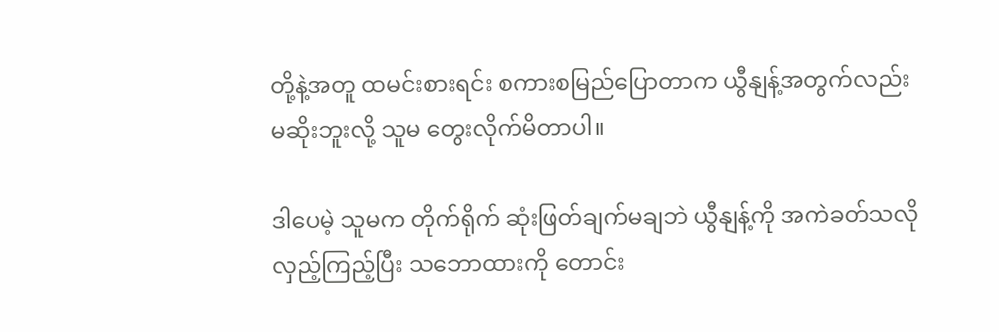တို့နဲ့အတူ ထမင်းစားရင်း စကားစမြည်ပြောတာက ယွီနျန့်အတွက်လည်း မဆိုးဘူးလို့ သူမ တွေးလိုက်မိတာပါ။

ဒါပေမဲ့ သူမက တိုက်ရိုက် ဆုံးဖြတ်ချက်မချဘဲ ယွီနျန့်ကို အကဲခတ်သလို လှည့်ကြည့်ပြီး သဘောထားကို တောင်း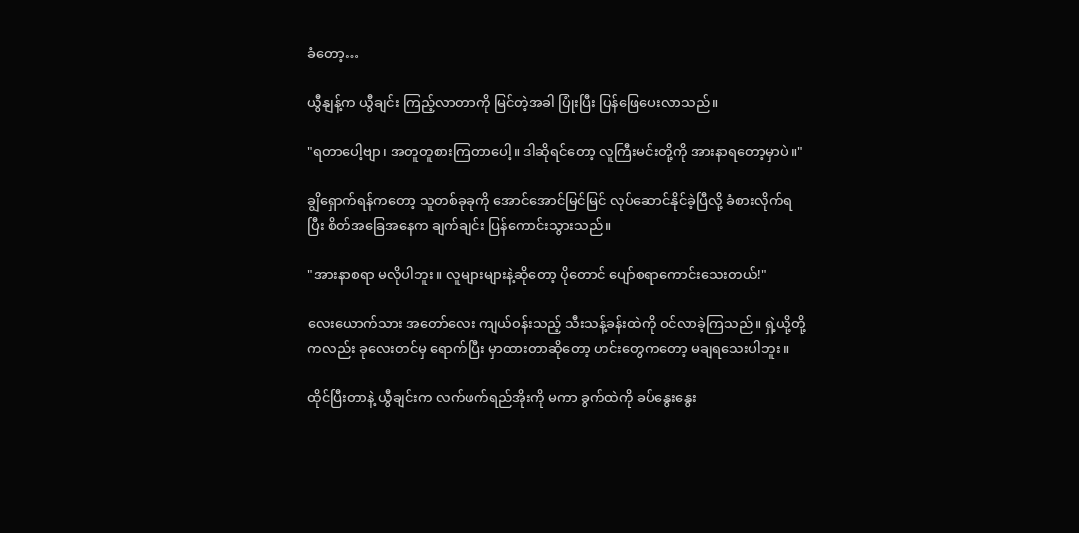ခံတော့…

ယွီနျန့်က ယွီချင်း ကြည့်လာတာကို မြင်တဲ့အခါ ပြုံးပြီး ပြန်ဖြေပေးလာသည်။

"ရတာပေါ့ဗျာ၊ အတူတူစားကြတာပေါ့။ ဒါဆိုရင်တော့ လူကြီးမင်းတို့ကို အားနာရတော့မှာပဲ။"

ချွိရှောက်ရန်ကတော့ သူတစ်ခုခုကို အောင်အောင်မြင်မြင် လုပ်ဆောင်နိုင်ခဲ့ပြီလို့ ခံစားလိုက်ရပြီး စိတ်အခြေအနေက ချက်ချင်း ပြန်ကောင်းသွားသည်။

"အားနာစရာ မလိုပါဘူး။ လူများများနဲ့ဆိုတော့ ပိုတောင် ပျော်စရာကောင်းသေးတယ်!"

လေးယောက်သား အတော်လေး ကျယ်ဝန်းသည့် သီးသန့်ခန်းထဲကို ဝင်လာခဲ့ကြသည်။ ရှဲ့ယို့တို့ကလည်း ခုလေးတင်မှ ရောက်ပြီး မှာထားတာဆိုတော့ ဟင်းတွေကတော့ မချရသေးပါဘူး။

ထိုင်ပြီးတာနဲ့ ယွီချင်းက လက်ဖက်ရည်အိုးကို မကာ ခွက်ထဲကို ခပ်နွေးနွေး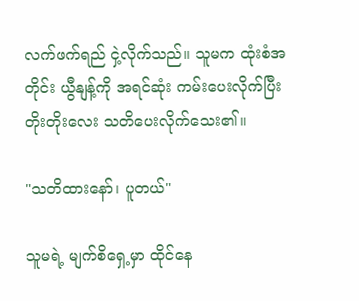လက်ဖက်ရည် ငှဲ့လိုက်သည်။ သူမက ထုံးစံအတိုင်း ယွီနျန့်ကို အရင်ဆုံး ကမ်းပေးလိုက်ပြီး တိုးတိုးလေး သတိပေးလိုက်သေး၏။

"သတိထားနော်၊ ပူတယ်"

သူမရဲ့ မျက်စိရှေ့မှာ ထိုင်နေ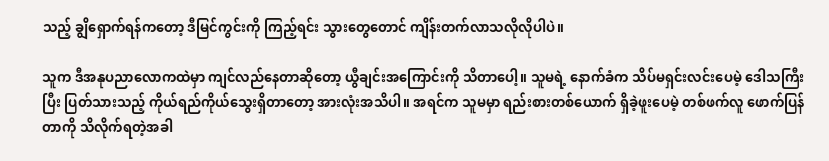သည့် ချွိရှောက်ရန်ကတော့ ဒီမြင်ကွင်းကို ကြည့်ရင်း သွားတွေတောင် ကျိန်းတက်လာသလိုလိုပါပဲ။

သူက ဒီအနုပညာလောကထဲမှာ ကျင်လည်နေတာဆိုတော့ ယွီချင်းအကြောင်းကို သိတာပေါ့။ သူမရဲ့ နောက်ခံက သိပ်မရှင်းလင်းပေမဲ့ ဒေါသကြီးပြီး ပြတ်သားသည့် ကိုယ်ရည်ကိုယ်သွေးရှိတာတော့ အားလုံးအသိပါ။ အရင်က သူမမှာ ရည်းစားတစ်ယောက် ရှိခဲ့ဖူးပေမဲ့ တစ်ဖက်လူ ဖောက်ပြန်တာကို သိလိုက်ရတဲ့အခါ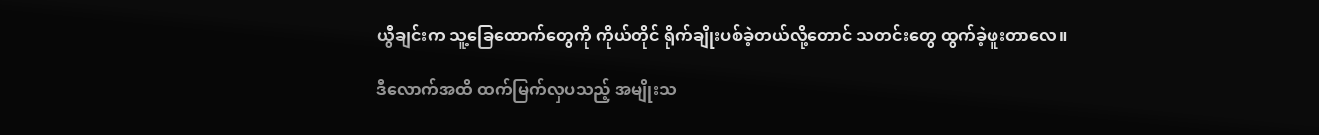ယွီချင်းက သူ့ခြေထောက်တွေကို ကိုယ်တိုင် ရိုက်ချိုးပစ်ခဲ့တယ်လို့တောင် သတင်းတွေ ထွက်ခဲ့ဖူးတာလေ။

ဒီလောက်အထိ ထက်မြက်လှပသည့် အမျိုးသ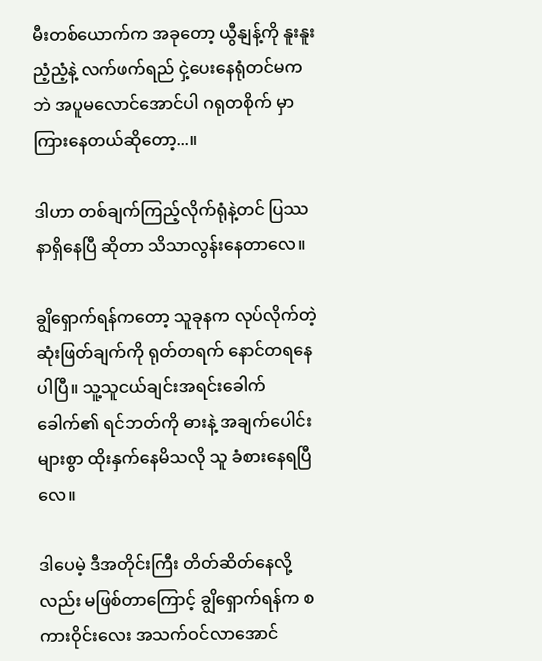မီးတစ်ယောက်က အခုတော့ ယွီနျန့်ကို နူးနူးညံ့ညံ့နဲ့ လက်ဖက်ရည် ငှဲ့ပေးနေရုံတင်မကဘဲ အပူမလောင်အောင်ပါ ဂရုတစိုက် မှာကြားနေတယ်ဆိုတော့...။

ဒါဟာ တစ်ချက်ကြည့်လိုက်ရုံနဲ့တင် ပြဿနာရှိနေပြီ ဆိုတာ သိသာလွန်းနေတာလေ။

ချွိရှောက်ရန်ကတော့ သူခုနက လုပ်လိုက်တဲ့ ဆုံးဖြတ်ချက်ကို ရုတ်တရက် နောင်တရနေပါပြီ။ သူ့သူငယ်ချင်းအရင်းခေါက်ခေါက်၏ ရင်ဘတ်ကို ဓားနဲ့ အချက်ပေါင်းများစွာ ထိုးနှက်နေမိသလို သူ ခံစားနေရပြီလေ။

ဒါပေမဲ့ ဒီအတိုင်းကြီး တိတ်ဆိတ်နေလို့လည်း မဖြစ်တာကြောင့် ချွိရှောက်ရန်က စကားဝိုင်းလေး အသက်ဝင်လာအောင်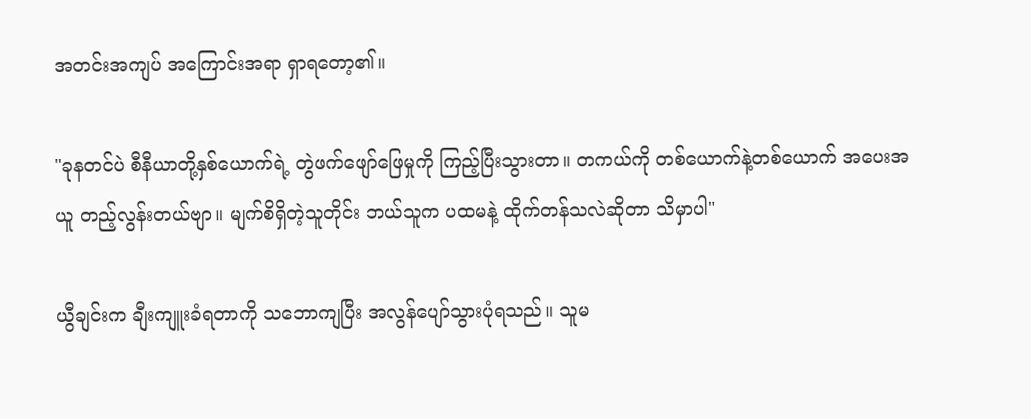အတင်းအကျပ် အကြောင်းအရာ ရှာရတော့၏။

"ခုနတင်ပဲ စီနီယာတို့နှစ်ယောက်ရဲ့ တွဲဖက်ဖျော်ဖြေမှုကို ကြည့်ပြီးသွားတာ။ တကယ်ကို တစ်ယောက်နဲ့တစ်ယောက် အပေးအယူ တည့်လွန်းတယ်ဗျာ။ မျက်စိရှိတဲ့သူတိုင်း ဘယ်သူက ပထမနဲ့ ထိုက်တန်သလဲဆိုတာ သိမှာပါ"

ယွီချင်းက ချီးကျူးခံရတာကို သဘောကျပြီး အလွန်ပျော်သွားပုံရသည်။ သူမ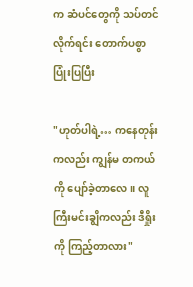က ဆံပင်တွေကို သပ်တင်လိုက်ရင်း တောက်ပစွာ ပြုံးပြပြီး

"ဟုတ်ပါရဲ့… ကနေတုန်းကလည်း ကျွန်မ တကယ်ကို ပျော်ခဲ့တာလေ။ လူကြီးမင်းချွိကလည်း ဒီရှိုးကို ကြည့်တာလား"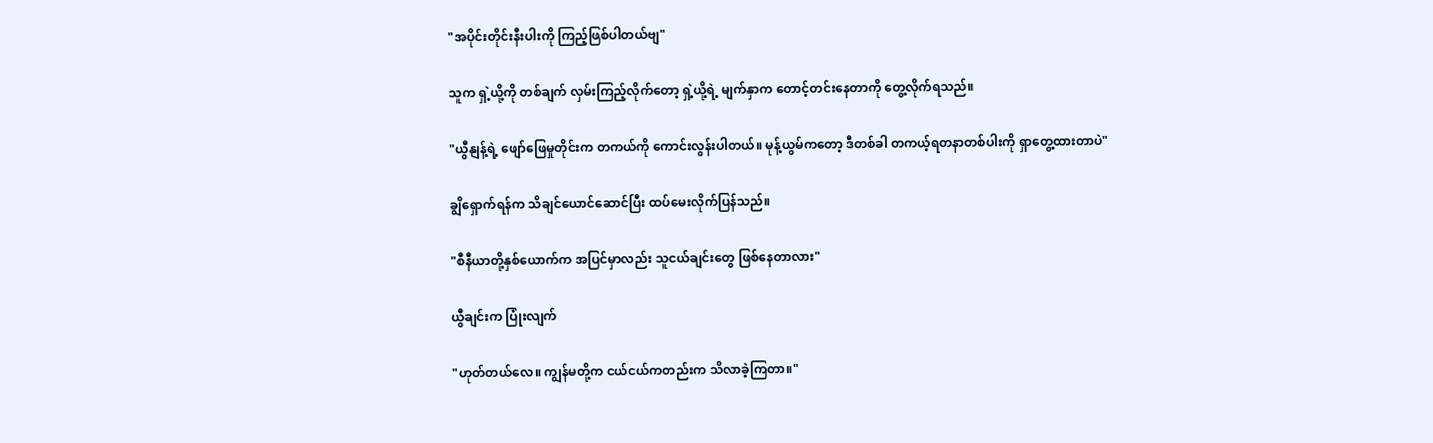"အပိုင်းတိုင်းနီးပါးကို ကြည့်ဖြစ်ပါတယ်ဗျ"

သူက ရှဲ့ယို့ကို တစ်ချက် လှမ်းကြည့်လိုက်တော့ ရှဲ့ယို့ရဲ့ မျက်နှာက တောင့်တင်းနေတာကို တွေ့လိုက်ရသည်။

"ယွီနျန့်ရဲ့ ဖျော်ဖြေမှုတိုင်းက တကယ်ကို ကောင်းလွန်းပါတယ်။ မုန့်ယွမ်ကတော့ ဒီတစ်ခါ တကယ့်ရတနာတစ်ပါးကို ရှာတွေ့ထားတာပဲ"

ချွိရှောက်ရန်က သိချင်ယောင်ဆောင်ပြီး ထပ်မေးလိုက်ပြန်သည်။

"စီနီယာတို့နှစ်ယောက်က အပြင်မှာလည်း သူငယ်ချင်းတွေ ဖြစ်နေတာလား"

ယွီချင်းက ပြုံးလျက်

"ဟုတ်တယ်လေ။ ကျွန်မတို့က ငယ်ငယ်ကတည်းက သိလာခဲ့ကြတာ။"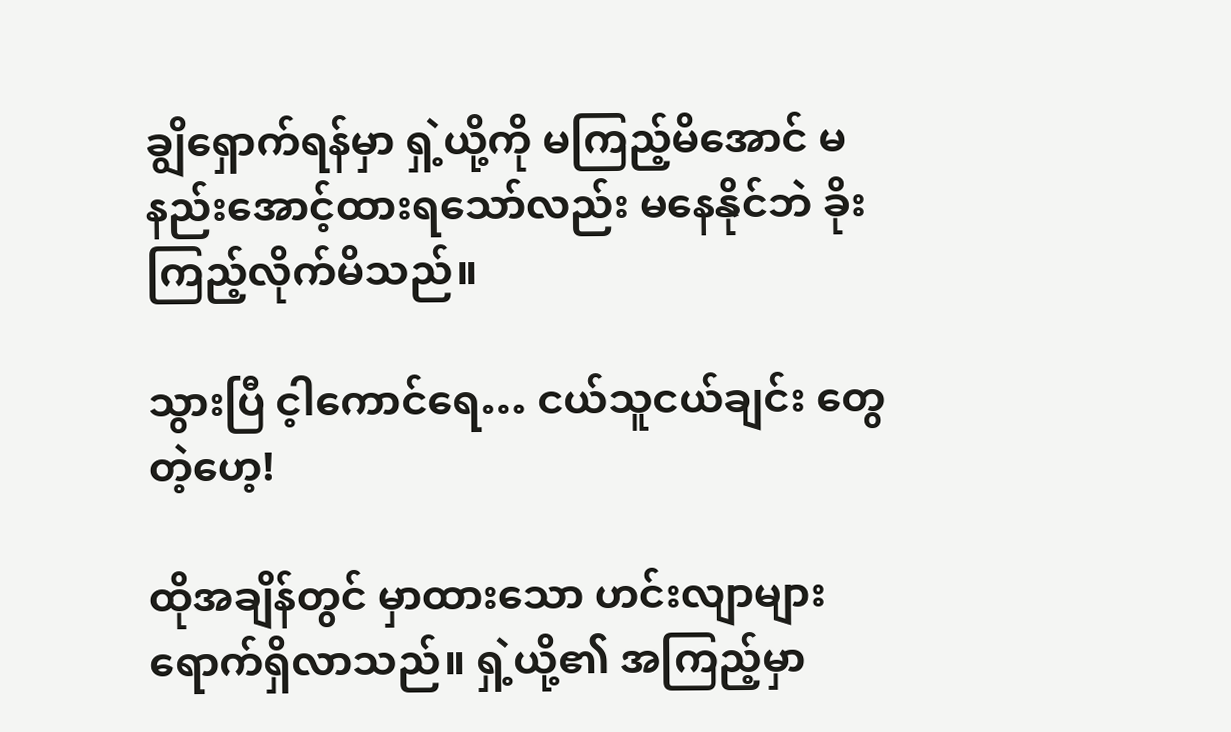ချွိရှောက်ရန်မှာ ရှဲ့ယို့ကို မကြည့်မိအောင် မနည်းအောင့်ထားရသော်လည်း မနေနိုင်ဘဲ ခိုးကြည့်လိုက်မိသည်။

သွားပြီ င့ါကောင်ရေ… ငယ်သူငယ်ချင်း တွေတဲ့ဟေ့!

ထိုအချိန်တွင် မှာထားသော ဟင်းလျာများ ရောက်ရှိလာသည်။ ရှဲ့ယို့၏ အကြည့်မှာ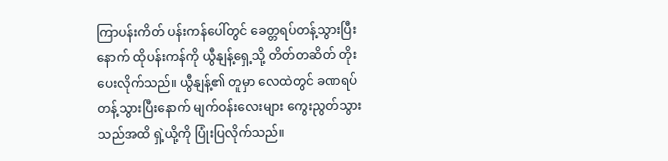ကြာပန်းကိတ် ပန်းကန်ပေါ်တွင် ခေတ္တရပ်တန့်သွားပြီးနောက် ထိုပန်းကန်ကို ယွီနျန့်ရှေ့သို့ တိတ်တဆိတ် တိုးပေးလိုက်သည်။ ယွီနျန့်၏ တူမှာ လေထဲတွင် ခဏရပ်တန့်သွားပြီးနောက် မျက်ဝန်းလေးများ ကွေးညွတ်သွားသည်အထိ ရှဲ့ယို့ကို ပြုံးပြလိုက်သည်။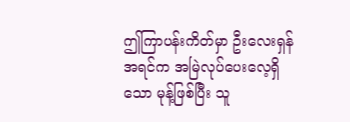ဤကြာပန်းကိတ်မှာ ဦးလေးရှန် အရင်က အမြဲလုပ်ပေးလေ့ရှိသော မုန့်ဖြစ်ပြီး သူ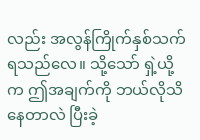လည်း အလွန်ကြိုက်နှစ်သက်ရသည်လေ။ သို့သော် ရှဲ့ယို့က ဤအချက်ကို ဘယ်လိုသိနေတာလဲ ပြီးခဲ့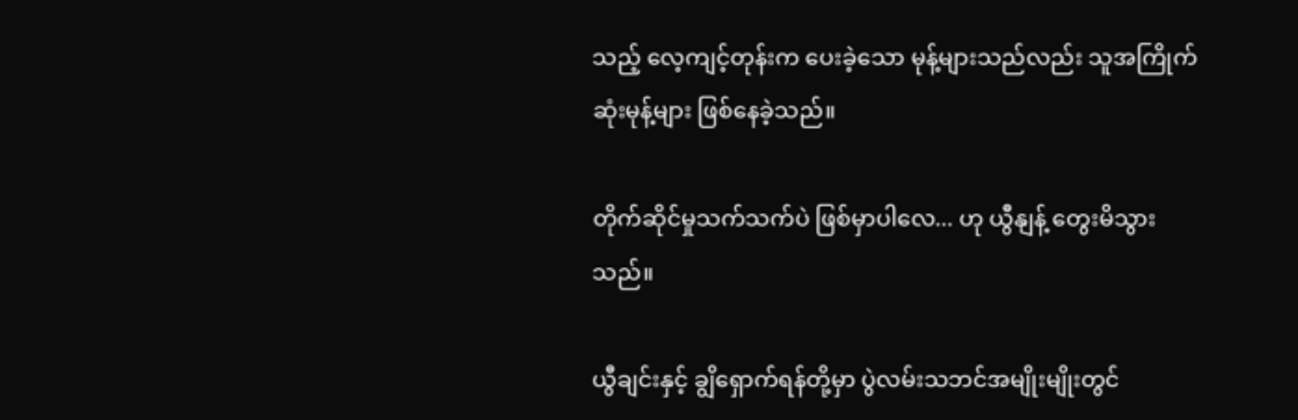သည့် လေ့ကျင့်တုန်းက ပေးခဲ့သော မုန့်များသည်လည်း သူအကြိုက်ဆုံးမုန့်များ ဖြစ်နေခဲ့သည်။

တိုက်ဆိုင်မှုသက်သက်ပဲ ဖြစ်မှာပါလေ... ဟု ယွီနျန့် တွေးမိသွားသည်။

ယွီချင်းနှင့် ချွိရှောက်ရန်တို့မှာ ပွဲလမ်းသဘင်အမျိုးမျိုးတွင်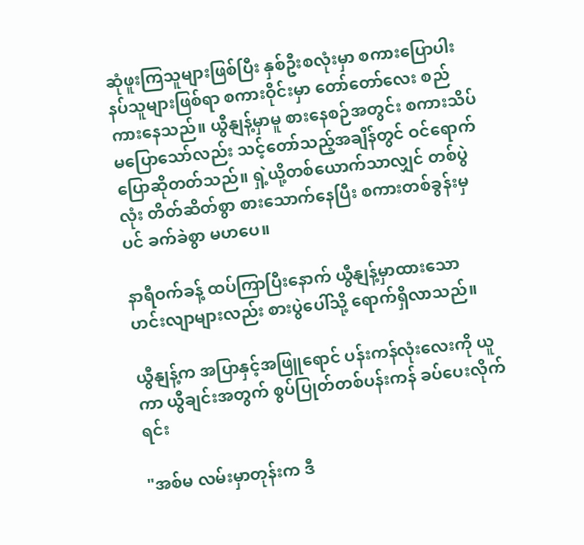ဆုံဖူးကြသူများဖြစ်ပြီး နှစ်ဦးစလုံးမှာ စကားပြောပါးနပ်သူများဖြစ်ရာ စကားဝိုင်းမှာ တော်တော်လေး စည်ကားနေသည်။ ယွီနျန့်မှာမူ စားနေစဉ်အတွင်း စကားသိပ်မပြောသော်လည်း သင့်တော်သည့်အချိန်တွင် ဝင်ရောက်ပြောဆိုတတ်သည်။ ရှဲ့ယို့တစ်ယောက်သာလျှင် တစ်ပွဲလုံး တိတ်ဆိတ်စွာ စားသောက်နေပြီး စကားတစ်ခွန်းမှပင် ခက်ခဲစွာ မဟပေ။

နာရီဝက်ခန့် ထပ်ကြာပြီးနောက် ယွီနျန့်မှာထားသော ဟင်းလျာများလည်း စားပွဲပေါ်သို့ ရောက်ရှိလာသည်။

ယွီနျန့်က အပြာနှင့်အဖြူရောင် ပန်းကန်လုံးလေးကို ယူကာ ယွီချင်းအတွက် စွပ်ပြုတ်တစ်ပန်းကန် ခပ်ပေးလိုက်ရင်း

"အစ်မ လမ်းမှာတုန်းက ဒီ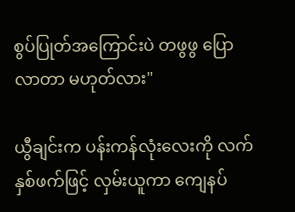စွပ်ပြုတ်အကြောင်းပဲ တဖွဖွ ပြောလာတာ မဟုတ်လား"

ယွီချင်းက ပန်းကန်လုံးလေးကို လက်နှစ်ဖက်ဖြင့် လှမ်းယူကာ ကျေနပ်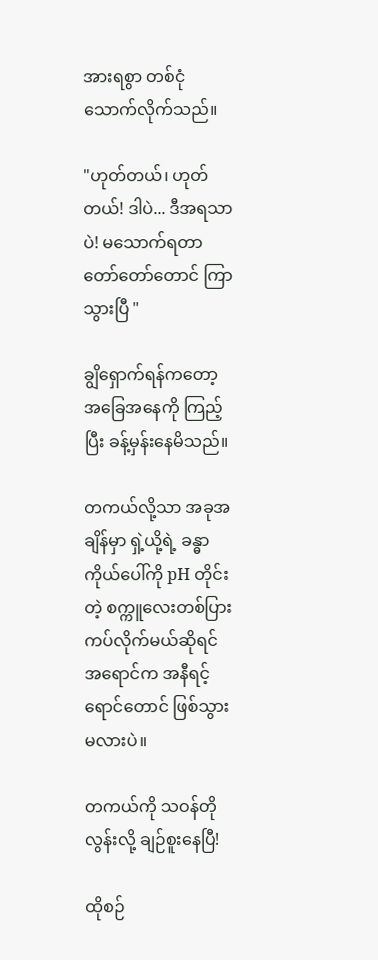အားရစွာ တစ်ငုံသောက်လိုက်သည်။

"ဟုတ်တယ်၊ ဟုတ်တယ်! ဒါပဲ... ဒီအရသာပဲ! မသောက်ရတာ တော်တော်တောင် ကြာသွားပြီ "

ချွိရှောက်ရန်ကတော့ အခြေအနေကို ကြည့်ပြီး ခန့်မှန်းနေမိသည်။

တကယ်လို့သာ အခုအချိန်မှာ ရှဲ့ယို့ရဲ့ ခန္ဓာကိုယ်ပေါ်ကို pH တိုင်းတဲ့ စက္ကူလေးတစ်ပြား ကပ်လိုက်မယ်ဆိုရင် အရောင်က အနီရင့်ရောင်တောင် ဖြစ်သွားမလားပဲ။

တကယ်ကို သဝန်တိုလွန်းလို့ ချဉ်စူးနေပြီ!

ထိုစဉ်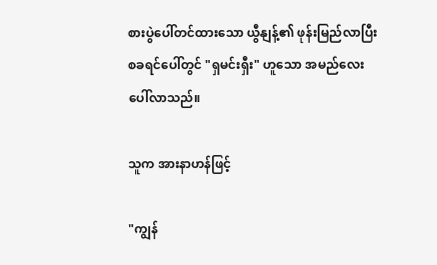စားပွဲပေါ်တင်ထားသော ယွီနျန့်၏ ဖုန်းမြည်လာပြီး စခရင်ပေါ်တွင် "ရှမင်းရှီး" ဟူသော အမည်လေး ပေါ်လာသည်။

သူက အားနာဟန်ဖြင့်

"ကျွန်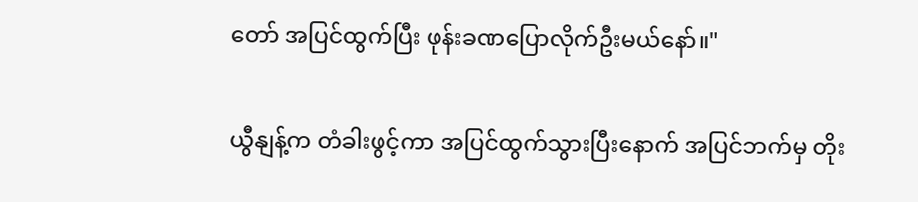တော် အပြင်ထွက်ပြီး ဖုန်းခဏပြောလိုက်ဦးမယ်နော်။"

ယွီနျန့်က တံခါးဖွင့်ကာ အပြင်ထွက်သွားပြီးနောက် အပြင်ဘက်မှ တိုး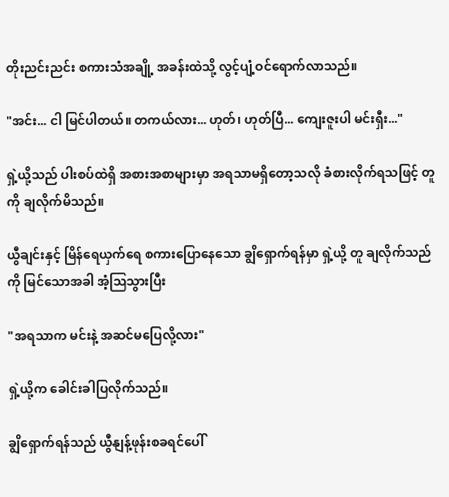တိုးညင်းညင်း စကားသံအချို့ အခန်းထဲသို့ လွင့်ပျံ့ဝင်ရောက်လာသည်။

"အင်း... ငါ မြင်ပါတယ်။ တကယ်လား... ဟုတ်၊ ဟုတ်ပြီ... ကျေးဇူးပါ မင်းရှီး..."

ရှဲ့ယို့သည် ပါးစပ်ထဲရှိ အစားအစာများမှာ အရသာမရှိတော့သလို ခံစားလိုက်ရသဖြင့် တူကို ချလိုက်မိသည်။

ယွီချင်းနှင့် မြိန်ရေယှက်ရေ စကားပြောနေသော ချွိရှောက်ရန်မှာ ရှဲ့ယို့ တူ ချလိုက်သည်ကို မြင်သောအခါ အံ့ဩသွားပြီး

"အရသာက မင်းနဲ့ အဆင်မပြေလို့လား"

ရှဲ့ယို့က ခေါင်းခါပြလိုက်သည်။

ချွိရှောက်ရန်သည် ယွီနျန့်ဖုန်းစခရင်ပေါ်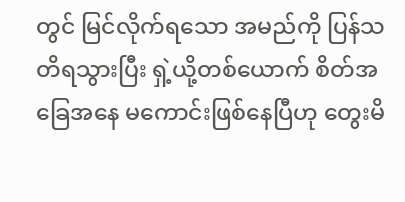တွင် မြင်လိုက်ရသော အမည်ကို ပြန်သတိရသွားပြီး ရှဲ့ယို့တစ်ယောက် စိတ်အခြေအနေ မကောင်းဖြစ်နေပြီဟု တွေးမိ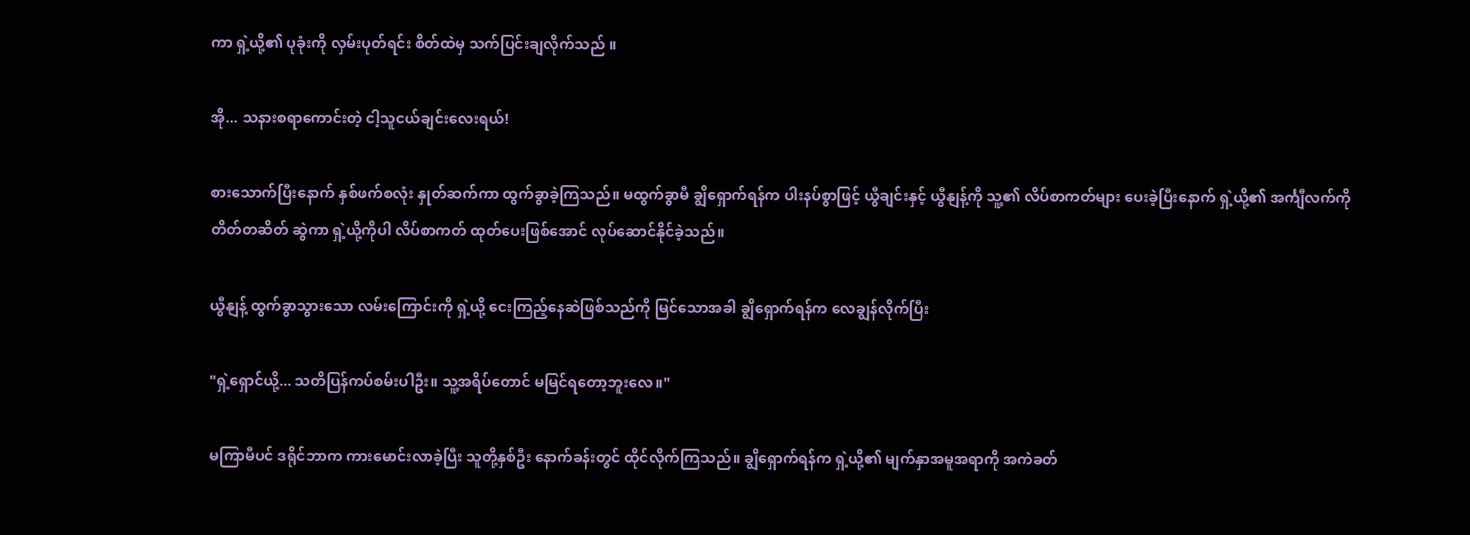ကာ ရှဲ့ယို့၏ ပုခုံးကို လှမ်းပုတ်ရင်း စိတ်ထဲမှ သက်ပြင်းချလိုက်သည် ။

အို... သနားစရာကောင်းတဲ့ ငါ့သူငယ်ချင်းလေးရယ်!

စားသောက်ပြီးနောက် နှစ်ဖက်စလုံး နှုတ်ဆက်ကာ ထွက်ခွာခဲ့ကြသည်။ မထွက်ခွာမီ ချွိရှောက်ရန်က ပါးနပ်စွာဖြင့် ယွီချင်းနှင့် ယွီနျန့်ကို သူ့၏ လိပ်စာကတ်များ ပေးခဲ့ပြီးနောက် ရှဲ့ယို့၏ အင်္ကျီလက်ကို တိတ်တဆိတ် ဆွဲကာ ရှဲ့ယို့ကိုပါ လိပ်စာကတ် ထုတ်ပေးဖြစ်အောင် လုပ်ဆောင်နိုင်ခဲ့သည်။

ယွီနျန့် ထွက်ခွာသွားသော လမ်းကြောင်းကို ရှဲ့ယို့ ငေးကြည့်နေဆဲဖြစ်သည်ကို မြင်သောအခါ ချွိရှောက်ရန်က လေချွန်လိုက်ပြီး

"ရှဲ့ရှောင်ယို့... သတိပြန်ကပ်စမ်းပါဦး။ သူ့အရိပ်တောင် မမြင်ရတော့ဘူးလေ။"

မကြာမီပင် ဒရိုင်ဘာက ကားမောင်းလာခဲ့ပြီး သူတို့နှစ်ဦး နောက်ခန်းတွင် ထိုင်လိုက်ကြသည်။ ချွိရှောက်ရန်က ရှဲ့ယို့၏ မျက်နှာအမူအရာကို အကဲခတ်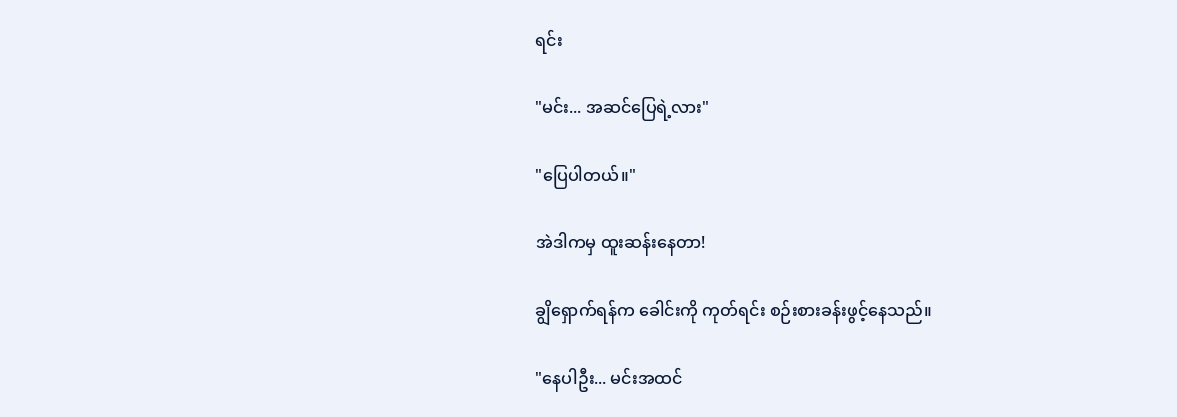ရင်း

"မင်း... အဆင်ပြေရဲ့လား"

"ပြေပါတယ်။"

အဲဒါကမှ ထူးဆန်းနေတာ!

ချွိရှောက်ရန်က ခေါင်းကို ကုတ်ရင်း စဉ်းစားခန်းဖွင့်နေသည်။

"နေပါဦး... မင်းအထင်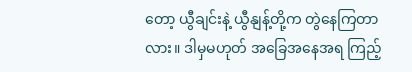တော့ ယွီချင်းနဲ့ ယွီနျန့်တို့က တွဲနေကြတာလား။ ဒါမှမဟုတ် အခြေအနေအရ ကြည့်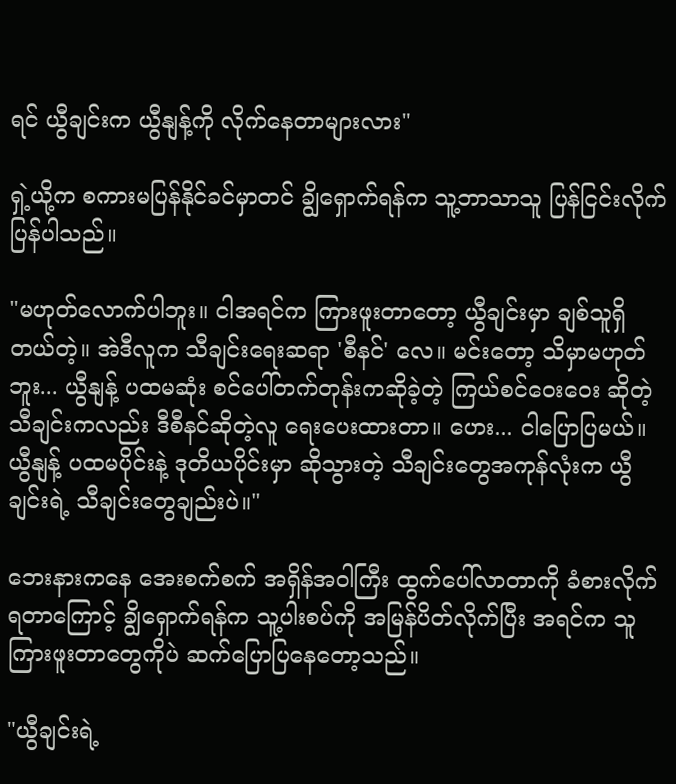ရင် ယွီချင်းက ယွီနျန့်ကို လိုက်နေတာများလား"

ရှဲ့ယို့က စကားမပြန်နိုင်ခင်မှာတင် ချွိရှောက်ရန်က သူ့ဘာသာသူ ပြန်ငြင်းလိုက်ပြန်ပါသည်။

"မဟုတ်လောက်ပါဘူး။ ငါအရင်က ကြားဖူးတာတော့ ယွီချင်းမှာ ချစ်သူရှိတယ်တဲ့။ အဲဒီလူက သီချင်းရေးဆရာ 'စီနင်' လေ။ မင်းတော့ သိမှာမဟုတ်ဘူး... ယွီနျန့် ပထမဆုံး စင်ပေါ်တက်တုန်းကဆိုခဲ့တဲ့ ကြယ်စင်ဝေးဝေး ဆိုတဲ့ သီချင်းကလည်း ဒီစီနင်ဆိုတဲ့လူ ရေးပေးထားတာ။ ဟေး... ငါပြောပြမယ်။ ယွီနျန့် ပထမပိုင်းနဲ့ ဒုတိယပိုင်းမှာ ဆိုသွားတဲ့ သီချင်းတွေအကုန်လုံးက ယွီချင်းရဲ့ သီချင်းတွေချည်းပဲ။"

ဘေးနားကနေ အေးစက်စက် အရှိန်အဝါကြီး ထွက်ပေါ်လာတာကို ခံစားလိုက်ရတာကြောင့် ချွိရှောက်ရန်က သူ့ပါးစပ်ကို အမြန်ပိတ်လိုက်ပြီး အရင်က သူကြားဖူးတာတွေကိုပဲ ဆက်ပြောပြနေတော့သည်။

"ယွီချင်းရဲ့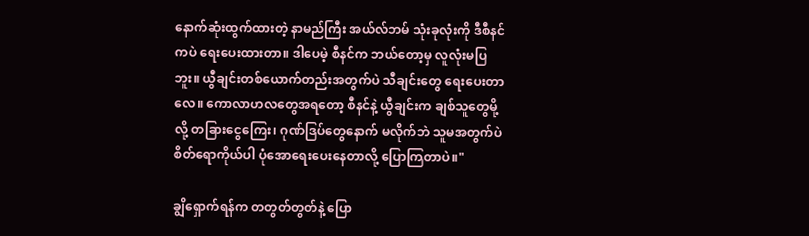နောက်ဆုံးထွက်ထားတဲ့ နာမည်ကြီး အယ်လ်ဘမ် သုံးခုလုံးကို ဒီစီနင်ကပဲ ရေးပေးထားတာ။ ဒါပေမဲ့ စီနင်က ဘယ်တော့မှ လူလုံးမပြဘူး။ ယွီချင်းတစ်ယောက်တည်းအတွက်ပဲ သီချင်းတွေ ရေးပေးတာလေ။ ကောလာဟလတွေအရတော့ စီနင်နဲ့ ယွီချင်းက ချစ်သူတွေမို့လို့ တခြားငွေကြေး၊ ဂုဏ်ဒြပ်တွေနောက် မလိုက်ဘဲ သူမအတွက်ပဲ စိတ်ရောကိုယ်ပါ ပုံအောရေးပေးနေတာလို့ ပြောကြတာပဲ။"

ချွိရှောက်ရန်က တတွတ်တွတ်နဲ့ ပြော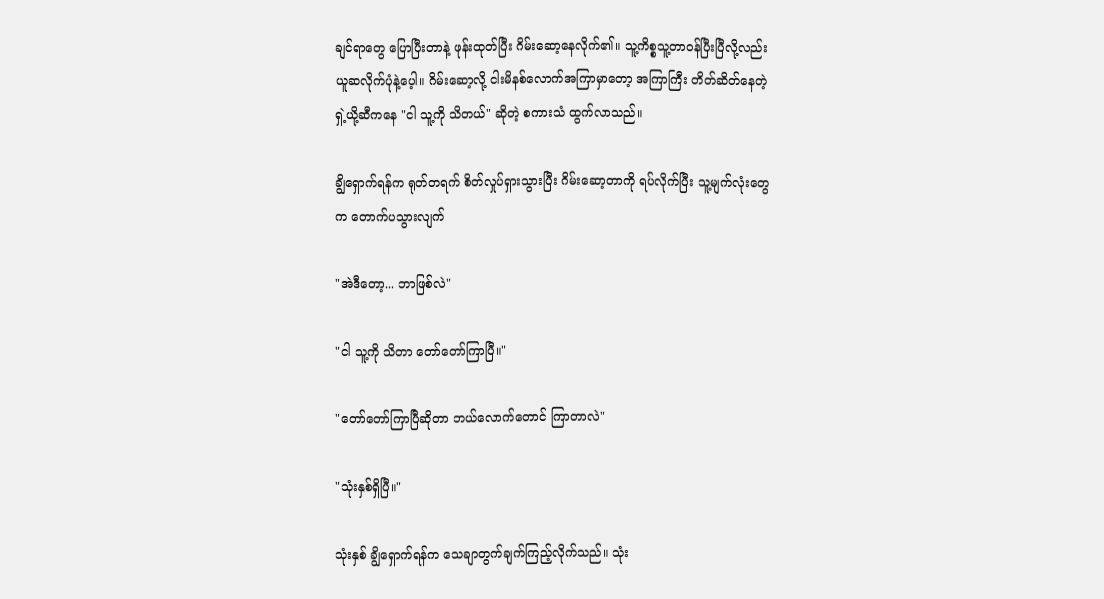ချင်ရာတွေ ပြောပြီးတာနဲ့ ဖုန်းထုတ်ပြီး ဂိမ်းဆော့နေလိုက်၏။ သူ့ကိစ္စသူ့တာဝန်ပြီးပြီလို့လည်း ယူဆလိုက်ပုံနဲ့ပေ့ါ။ ဂိမ်းဆော့လို့ ငါးမိနစ်လောက်အကြာမှာတော့ အကြာကြီး တိတ်ဆိတ်နေတဲ့ ရှဲ့ယို့ဆီကနေ "ငါ သူ့ကို သိတယ်" ဆိုတဲ့ စကားသံ ထွက်လာသည်။

ချွိရှောက်ရန်က ရုတ်တရက် စိတ်လှုပ်ရှားသွားပြီး ဂိမ်းဆော့တာကို ရပ်လိုက်ပြီး သူ့မျက်လုံးတွေက တောက်ပသွားလျက်

"အဲဒီတော့... ဘာဖြစ်လဲ"

"ငါ သူ့ကို သိတာ တော်တော်ကြာပြီ။"

"တော်တော်ကြာပြီဆိုတာ ဘယ်လောက်တောင် ကြာတာလဲ"

"သုံးနှစ်ရှိပြီ။"

သုံးနှစ် ချွိရှောက်ရန်က သေချာတွက်ချက်ကြည့်လိုက်သည်။ သုံး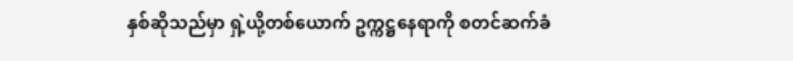နှစ်ဆိုသည်မှာ ရှဲ့ယို့တစ်ယောက် ဥက္ကဋ္ဌနေရာကို စတင်ဆက်ခံ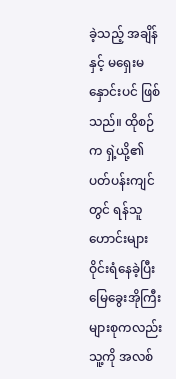ခဲ့သည့် အချိန်နှင့် မရှေးမနှောင်းပင် ဖြစ်သည်။ ထိုစဉ်က ရှဲ့ယို့၏ ပတ်ပန်းကျင်တွင် ရန်သူဟောင်းများ ဝိုင်းရံနေခဲ့ပြီး မြေခွေးအိုကြီးများစုကလည်း သူ့ကို အလစ်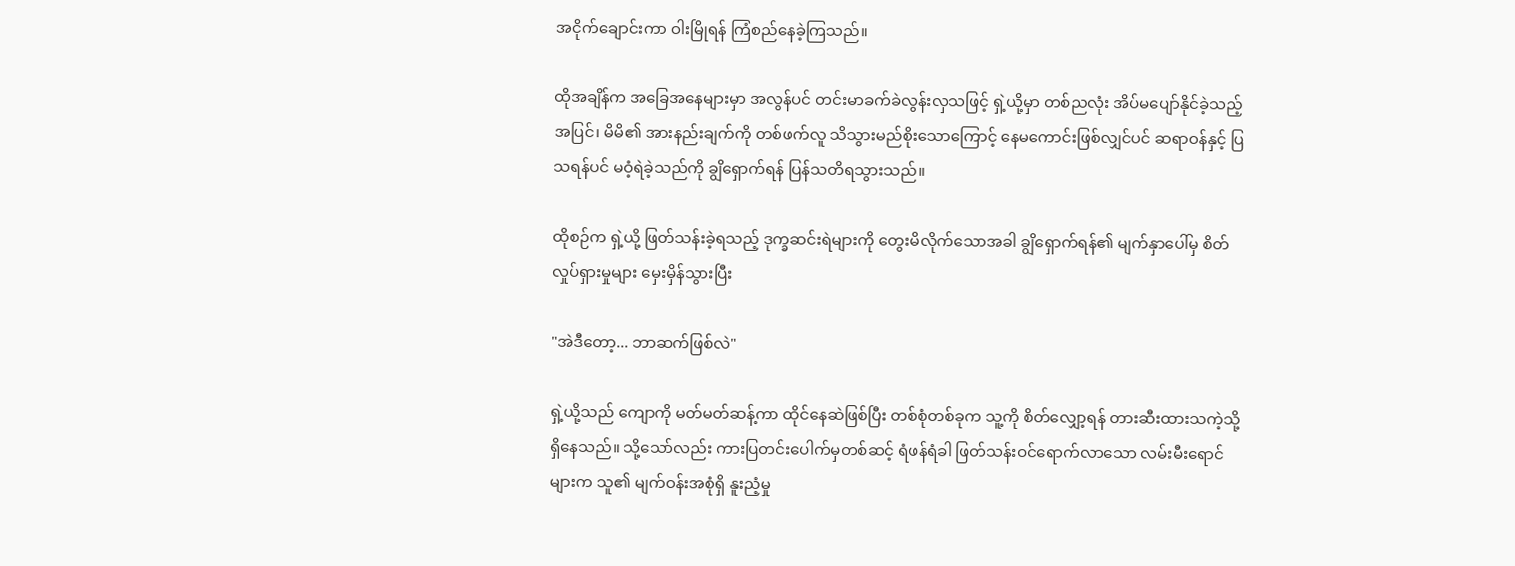အငိုက်ချောင်းကာ ဝါးမြိုရန် ကြံစည်နေခဲ့ကြသည်။

ထိုအချိန်က အခြေအနေများမှာ အလွန်ပင် တင်းမာခက်ခဲလွန်းလှသဖြင့် ရှဲ့ယို့မှာ တစ်ညလုံး အိပ်မပျော်နိုင်ခဲ့သည့်အပြင်၊ မိမိ၏ အားနည်းချက်ကို တစ်ဖက်လူ သိသွားမည်စိုးသောကြောင့် နေမကောင်းဖြစ်လျှင်ပင် ဆရာဝန်နှင့် ပြသရန်ပင် မဝံ့ရဲခဲ့သည်ကို ချွိရှောက်ရန် ပြန်သတိရသွားသည်။

ထိုစဉ်က ရှဲ့ယို့ ဖြတ်သန်းခဲ့ရသည့် ဒုက္ခဆင်းရဲများကို တွေးမိလိုက်သောအခါ ချွိရှောက်ရန်၏ မျက်နှာပေါ်မှ စိတ်လှုပ်ရှားမှုများ မှေးမှိန်သွားပြီး

"အဲဒီတော့... ဘာဆက်ဖြစ်လဲ"

ရှဲ့ယို့သည် ကျောကို မတ်မတ်ဆန့်ကာ ထိုင်နေဆဲဖြစ်ပြီး တစ်စုံတစ်ခုက သူ့ကို စိတ်လျှော့ရန် တားဆီးထားသကဲ့သို့ ရှိနေသည်။ သို့သော်လည်း ကားပြတင်းပေါက်မှတစ်ဆင့် ရံဖန်ရံခါ ဖြတ်သန်းဝင်ရောက်လာသော လမ်းမီးရောင်များက သူ၏ မျက်ဝန်းအစုံရှိ နူးညံ့မှု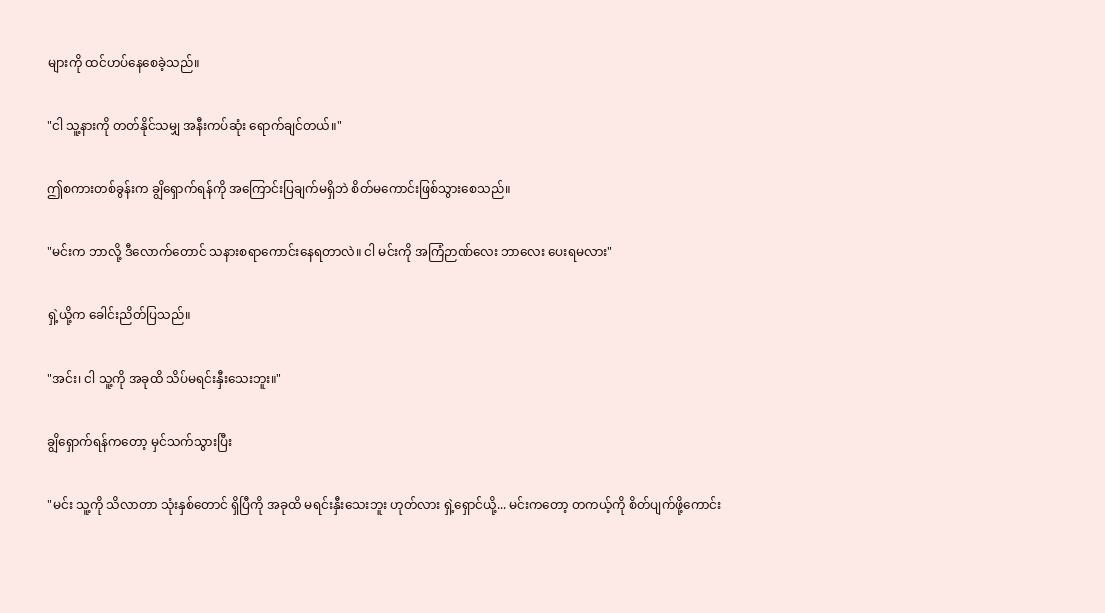များကို ထင်ဟပ်နေစေခဲ့သည်။

"ငါ သူ့နားကို တတ်နိုင်သမျှ အနီးကပ်ဆုံး ရောက်ချင်တယ်။"

ဤစကားတစ်ခွန်းက ချွိရှောက်ရန်ကို အကြောင်းပြချက်မရှိဘဲ စိတ်မကောင်းဖြစ်သွားစေသည်။

"မင်းက ဘာလို့ ဒီလောက်တောင် သနားစရာကောင်းနေရတာလဲ။ ငါ မင်းကို အကြံဉာဏ်လေး ဘာလေး ပေးရမလား"

ရှဲ့ယို့က ခေါင်းညိတ်ပြသည်။

"အင်း၊ ငါ သူ့ကို အခုထိ သိပ်မရင်းနှီးသေးဘူး။"

ချွိရှောက်ရန်ကတော့ မှင်သက်သွားပြီး

"မင်း သူ့ကို သိလာတာ သုံးနှစ်တောင် ရှိပြီကို အခုထိ မရင်းနှီးသေးဘူး ဟုတ်လား ရှဲ့ရှောင်ယို့... မင်းကတော့ တကယ့်ကို စိတ်ပျက်ဖို့ကောင်း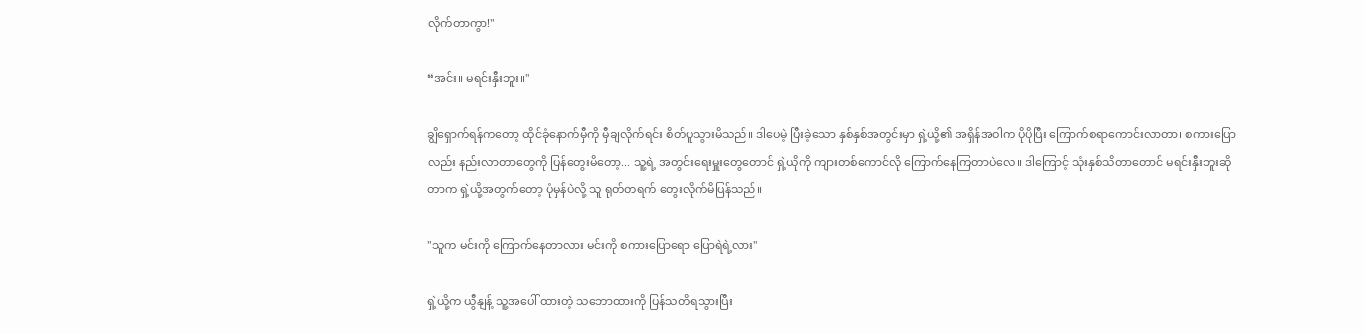လိုက်တာကွာ!"

“အင်း။ မရင်းနှီးဘူး။"

ချွိရှောက်ရန်ကတော့ ထိုင်ခုံနောက်မှီကို မှီချလိုက်ရင်း စိတ်ပူသွားမိသည်။ ဒါပေမဲ့ ပြီးခဲ့သော နှစ်နှစ်အတွင်းမှာ ရှဲ့ယို့၏ အရှိန်အဝါက ပိုပိုပြီး ကြောက်စရာကောင်းလာတာ၊ စကားပြောလည်း နည်းလာတာတွေကို ပြန်တွေးမိတော့... သူ့ရဲ့ အတွင်းရေးမှူးတွေတောင် ရှဲ့ယိုကို ကျားတစ်ကောင်လို ကြောက်နေကြတာပဲလေ။ ဒါကြောင့် သုံးနှစ်သိတာတောင် မရင်းနှီးဘူးဆိုတာက ရှဲ့ယို့အတွက်တော့ ပုံမှန်ပဲလို့ သူ ရုတ်တရက် တွေးလိုက်မိပြန်သည်။

"သူက မင်းကို ကြောက်နေတာလား မင်းကို စကားပြောရော ပြောရဲရဲ့လား"

ရှဲ့ယို့က ယွီနျန့် သူ့အပေါ် ထားတဲ့ သဘောထားကို ပြန်သတိရသွားပြီး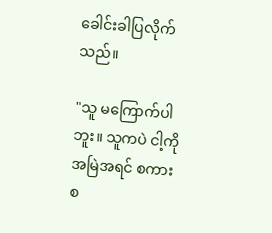ခေါင်းခါပြလိုက်သည်။

"သူ မကြောက်ပါဘူး။ သူကပဲ ငါ့ကို အမြဲအရင် စကားစ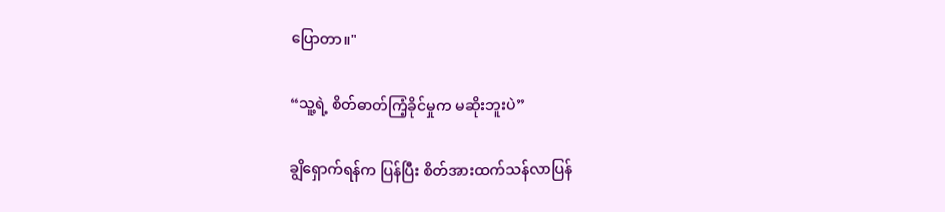ပြောတာ။"

“သူ့ရဲ့ စိတ်ဓာတ်ကြံ့ခိုင်မှုက မဆိုးဘူးပဲ”

ချွိရှောက်ရန်က ပြန်ပြီး စိတ်အားထက်သန်လာပြန်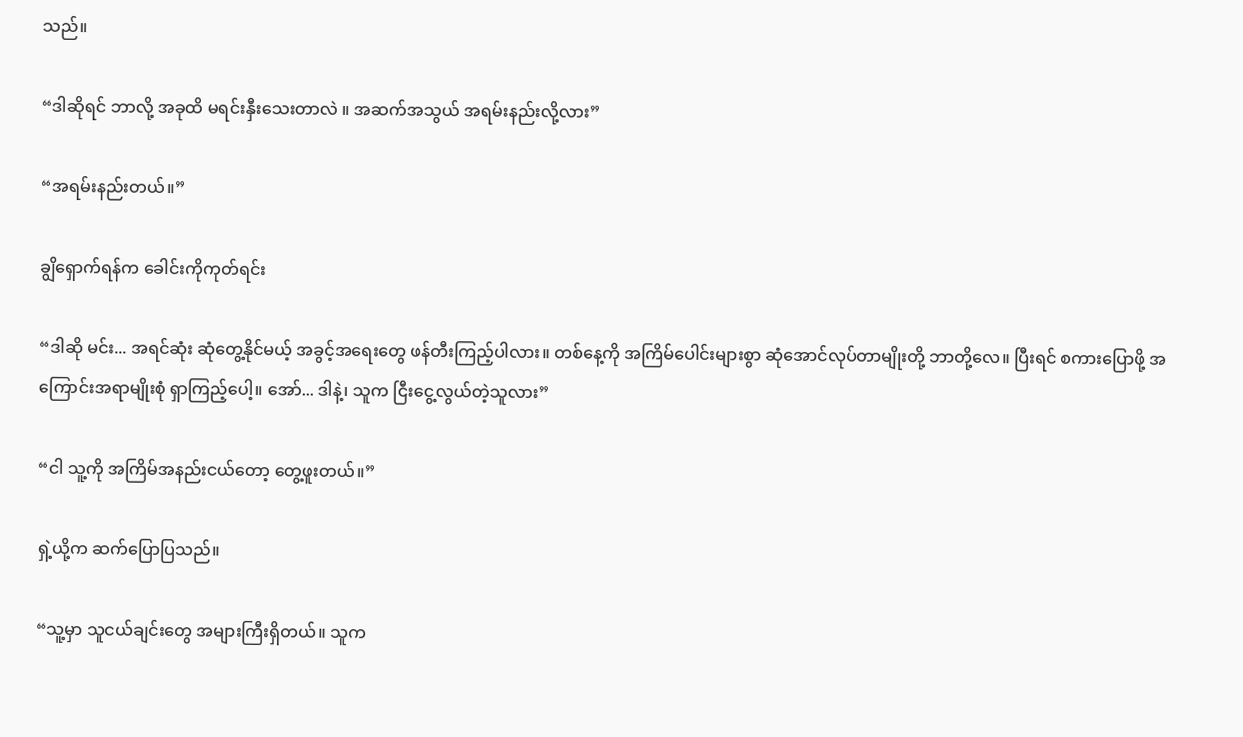သည်။

“ဒါဆိုရင် ဘာလို့ အခုထိ မရင်းနှီးသေးတာလဲ ။ အဆက်အသွယ် အရမ်းနည်းလို့လား”

“အရမ်းနည်းတယ်။”

ချွိရှောက်ရန်က ခေါင်းကိုကုတ်ရင်း

“ဒါဆို မင်း... အရင်ဆုံး ဆုံတွေ့နိုင်မယ့် အခွင့်အရေးတွေ ဖန်တီးကြည့်ပါလား။ တစ်နေ့ကို အကြိမ်ပေါင်းများစွာ ဆုံအောင်လုပ်တာမျိုးတို့ ဘာတို့လေ။ ပြီးရင် စကားပြောဖို့ အကြောင်းအရာမျိုးစုံ ရှာကြည့်ပေါ့။ အော်... ဒါနဲ့၊ သူက ငြီးငွေ့လွယ်တဲ့သူလား”

“ငါ သူ့ကို အကြိမ်အနည်းငယ်တော့ တွေ့ဖူးတယ်။”

ရှဲ့ယို့က ဆက်ပြောပြသည်။

“သူ့မှာ သူငယ်ချင်းတွေ အများကြီးရှိတယ်။ သူက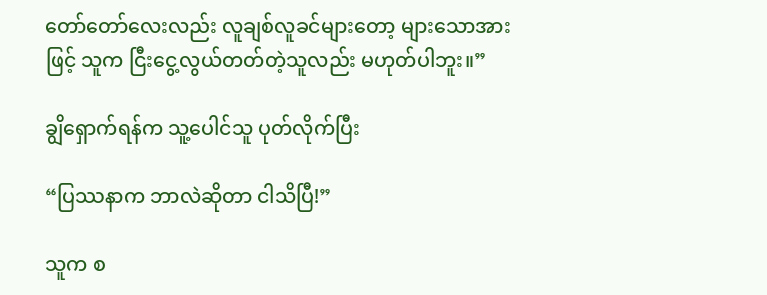တော်တော်လေးလည်း လူချစ်လူခင်များတော့ များသောအားဖြင့် သူက ငြီးငွေ့လွယ်တတ်တဲ့သူလည်း မဟုတ်ပါဘူး။”

ချွိရှောက်ရန်က သူ့ပေါင်သူ ပုတ်လိုက်ပြီး

“ပြဿနာက ဘာလဲဆိုတာ ငါသိပြီ!”

သူက စ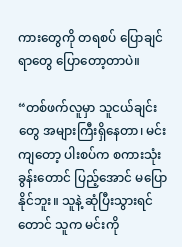ကားတွေကို တရစပ် ပြောချင်ရာတွေ ပြောတော့တာပဲ။

“တစ်ဖက်လူမှာ သူငယ်ချင်းတွေ အများကြီးရှိနေတာ၊ မင်းကျတော့ ပါးစပ်က စကားသုံးခွန်းတောင် ပြည့်အောင် မပြောနိုင်ဘူး။ သူနဲ့ ဆုံပြီးသွားရင်တောင် သူက မင်းကို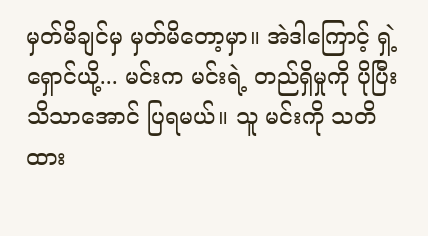မှတ်မိချင်မှ မှတ်မိတော့မှာ။ အဲဒါကြောင့် ရှဲ့ရှောင်ယို့... မင်းက မင်းရဲ့ တည်ရှိမှုကို ပိုပြီး သိသာအောင် ပြရမယ်။ သူ မင်းကို သတိထား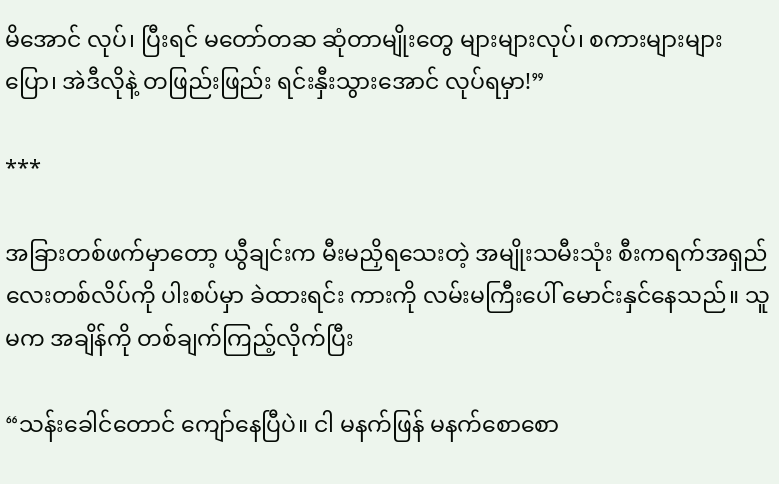မိအောင် လုပ်၊ ပြီးရင် မတော်တဆ ဆုံတာမျိုးတွေ များများလုပ်၊ စကားများများပြော၊ အဲဒီလိုနဲ့ တဖြည်းဖြည်း ရင်းနှီးသွားအောင် လုပ်ရမှာ!”

***

အခြားတစ်ဖက်မှာတော့ ယွီချင်းက မီးမညှိရသေးတဲ့ အမျိုးသမီးသုံး စီးကရက်အရှည်လေးတစ်လိပ်ကို ပါးစပ်မှာ ခဲထားရင်း ကားကို လမ်းမကြီးပေါ် မောင်းနှင်နေသည်။ သူမက အချိန်ကို တစ်ချက်ကြည့်လိုက်ပြီး

“သန်းခေါင်တောင် ကျော်နေပြီပဲ။ ငါ မနက်ဖြန် မနက်စောစော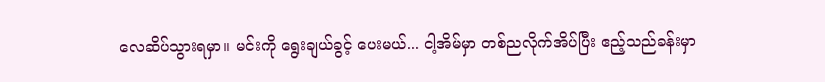လေဆိပ်သွားရမှာ။ မင်းကို ရွေးချယ်ခွင့် ပေးမယ်... ငါ့အိမ်မှာ တစ်ညလိုက်အိပ်ပြီး ဧည့်သည်ခန်းမှာ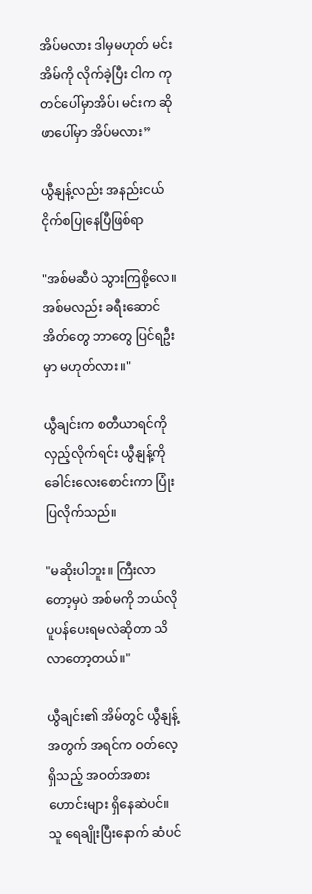အိပ်မလား ဒါမှမဟုတ် မင်းအိမ်ကို လိုက်ခဲ့ပြီး ငါက ကုတင်ပေါ်မှာအိပ်၊ မင်းက ဆိုဖာပေါ်မှာ အိပ်မလား”

ယွီနျန့်လည်း အနည်းငယ် ငိုက်စပြုနေပြီဖြစ်ရာ

"အစ်မဆီပဲ သွားကြစို့လေ။ အစ်မလည်း ခရီးဆောင်အိတ်တွေ ဘာတွေ ပြင်ရဦးမှာ မဟုတ်လား။"

ယွီချင်းက စတီယာရင်ကို လှည့်လိုက်ရင်း ယွီနျန့်ကို ခေါင်းလေးစောင်းကာ ပြုံးပြလိုက်သည်။

"မဆိုးပါဘူး။ ကြီးလာတော့မှပဲ အစ်မကို ဘယ်လိုပူပန်ပေးရမလဲဆိုတာ သိလာတော့တယ်။"

ယွီချင်း၏ အိမ်တွင် ယွီနျန့်အတွက် အရင်က ဝတ်လေ့ရှိသည့် အဝတ်အစားဟောင်းများ ရှိနေဆဲပင်။ သူ ရေချိုးပြီးနောက် ဆံပင်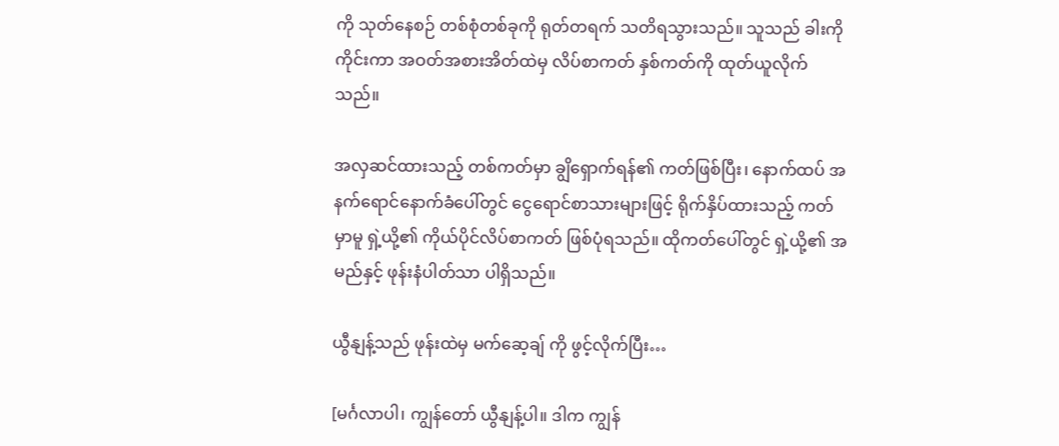ကို သုတ်နေစဉ် တစ်စုံတစ်ခုကို ရုတ်တရက် သတိရသွားသည်။ သူသည် ခါးကိုကိုင်းကာ အဝတ်အစားအိတ်ထဲမှ လိပ်စာကတ် နှစ်ကတ်ကို ထုတ်ယူလိုက်သည်။

အလှဆင်ထားသည့် တစ်ကတ်မှာ ချွိရှောက်ရန်၏ ကတ်ဖြစ်ပြီး၊ နောက်ထပ် အနက်ရောင်နောက်ခံပေါ်တွင် ငွေရောင်စာသားများဖြင့် ရိုက်နှိပ်ထားသည့် ကတ်မှာမူ ရှဲ့ယို့၏ ကိုယ်ပိုင်လိပ်စာကတ် ဖြစ်ပုံရသည်။ ထိုကတ်ပေါ်တွင် ရှဲ့ယို့၏ အမည်နှင့် ဖုန်းနံပါတ်သာ ပါရှိသည်။

ယွီနျန့်သည် ဖုန်းထဲမှ မက်ဆေ့ချ် ကို ဖွင့်လိုက်ပြီး…

[မင်္ဂလာပါ၊ ကျွန်တော် ယွီနျန့်ပါ။ ဒါက ကျွန်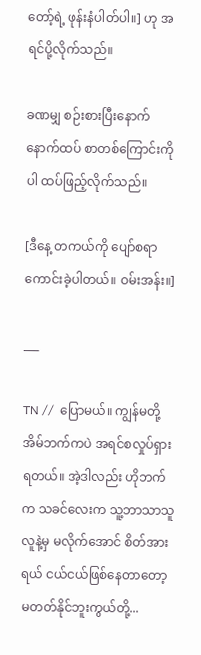တော့်ရဲ့ ဖုန်းနံပါတ်ပါ။] ဟု အရင်ပို့လိုက်သည်။

ခဏမျှ စဉ်းစားပြီးနောက် နောက်ထပ် စာတစ်ကြောင်းကိုပါ ထပ်ဖြည့်လိုက်သည်။

[ဒီနေ့ တကယ်ကို ပျော်စရာကောင်းခဲ့ပါတယ်။ ဝမ်းအန်း။]

___

TN //  ပြောမယ်။ ကျွန်မတို့အိမ်ဘက်ကပဲ အရင်စလှုပ်ရှားရတယ်။ အဲ့ဒါလည်း ဟိုဘက်က သခင်လေးက သူ့ဘာသာသူ လူနဲ့မှ မလိုက်အောင် စိတ်အားရယ် ငယ်ငယ်ဖြစ်နေတာတော့ မတတ်နိုင်ဘူးကွယ်တို့...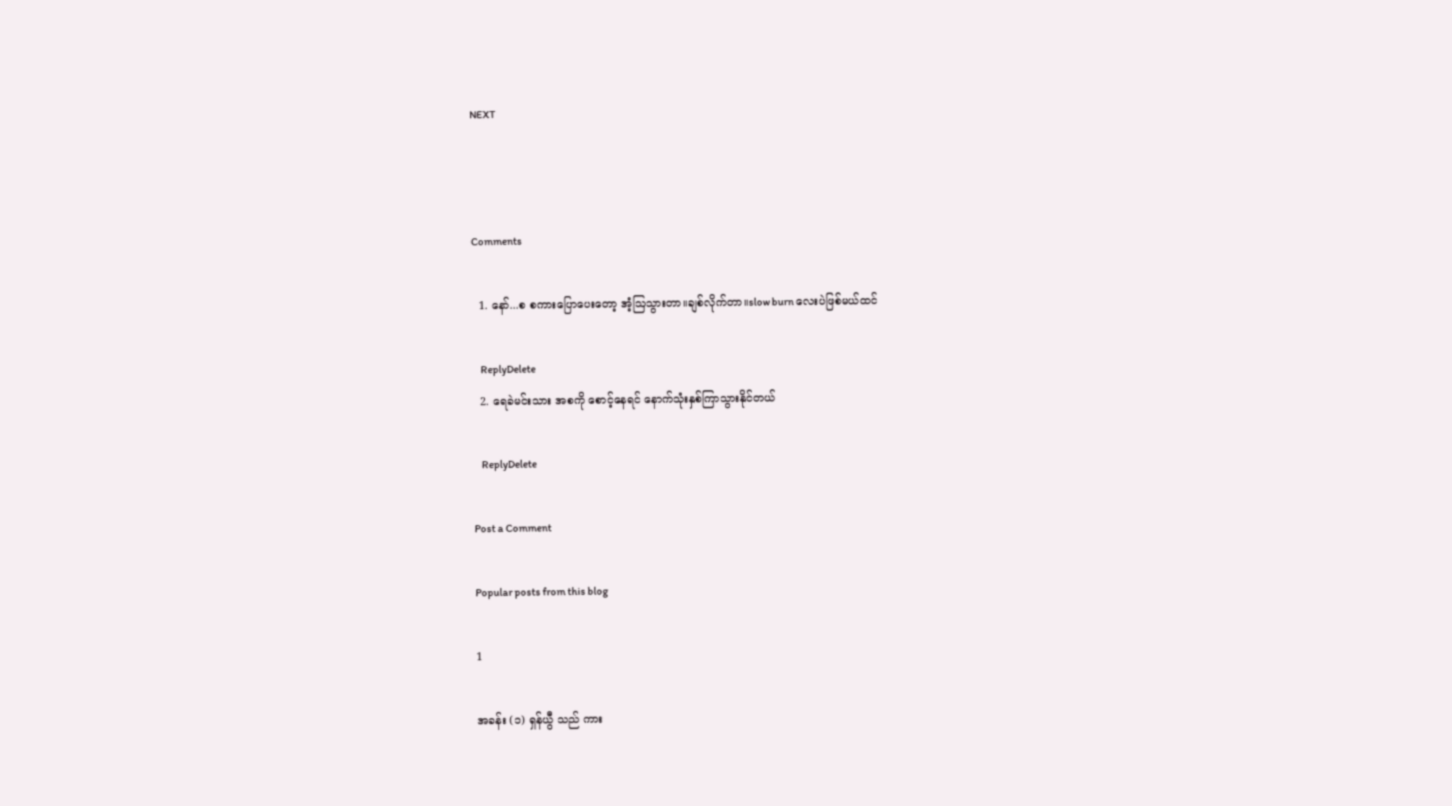NEXT



Comments

  1. နော်...စ စကားပြောပေးတော့ အံ့ဩသွားတာ။ချစ်လိုက်တာ။slow burn လေးပဲဖြစ်မယ်ထင်

    ReplyDelete
  2. ရေခဲမင်းသား အစကို စောင့်နေရင် နောက်သုံးနှစ်ကြာသွားနိုင်တယ်

    ReplyDelete

Post a Comment

Popular posts from this blog

1

အခန်း (၁) ရှန်ယွီ သည် ကား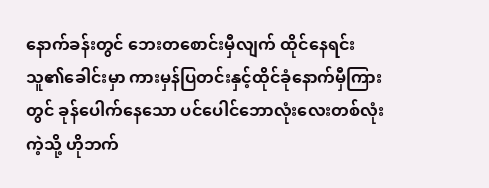နောက်ခန်းတွင် ဘေးတစောင်းမှီလျက် ထိုင်နေရင်း သူ၏ခေါင်းမှာ ကားမှန်ပြတင်းနှင့်ထိုင်ခုံနောက်မှီကြားတွင် ခုန်ပေါက်နေသော ပင်ပေါင်ဘောလုံးလေးတစ်လုံး ကဲ့သို့ ဟိုဘက်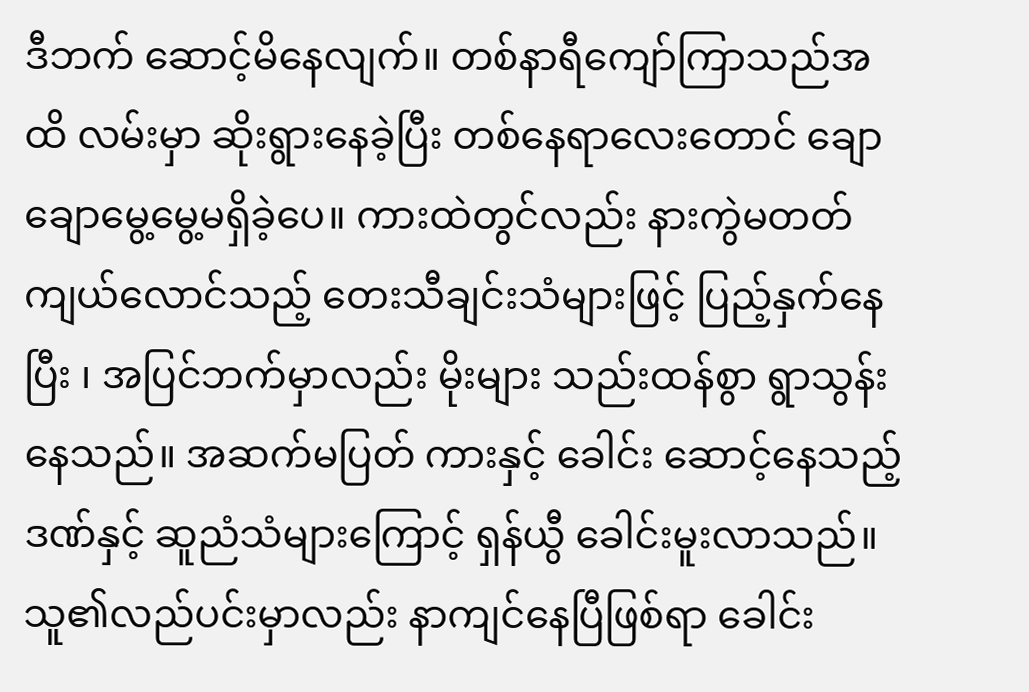ဒီဘက် ဆောင့်မိနေလျက်။ တစ်နာရီကျော်ကြာသည်အထိ လမ်းမှာ ဆိုးရွားနေခဲ့ပြီး တစ်နေရာလေးတောင် ချောချောမွေ့မွေ့မရှိခဲ့ပေ။ ကားထဲတွင်လည်း နားကွဲမတတ် ကျယ်လောင်သည့် တေးသီချင်းသံများဖြင့် ပြည့်နှက်နေပြီး ၊ အပြင်ဘက်မှာလည်း မိုးများ သည်းထန်စွာ ရွာသွန်းနေသည်။ အဆက်မပြတ် ကားနှင့် ခေါင်း ဆောင့်နေသည့်ဒဏ်နှင့် ဆူညံသံများကြောင့် ရှန်ယွီ ခေါင်းမူးလာသည်။ သူ၏လည်ပင်းမှာလည်း နာကျင်နေပြီဖြစ်ရာ ခေါင်း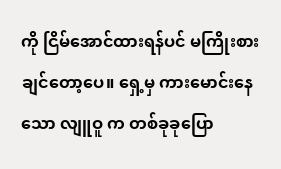ကို ငြိမ်အောင်ထားရန်ပင် မကြိုးစားချင်တော့ပေ။ ရှေ့မှ ကားမောင်းနေသော လျူဝူ က တစ်ခုခုပြော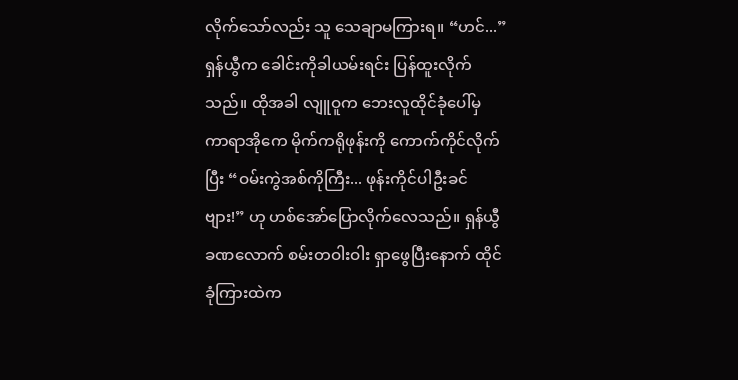လိုက်သော်လည်း သူ သေချာမကြားရ။ “ဟင်...” ရှန်ယွီက ခေါင်းကိုခါယမ်းရင်း ပြန်ထူးလိုက်သည်။ ထိုအခါ လျူဝူက ဘေးလူထိုင်ခုံပေါ်မှ ကာရာအိုကေ မိုက်ကရိုဖုန်းကို ကောက်ကိုင်လိုက်ပြီး “ဝမ်းကွဲအစ်ကိုကြီး... ဖုန်းကိုင်ပါဦးခင်ဗျား!” ဟု ဟစ်အော်ပြောလိုက်လေသည်။ ရှန်ယွီ ခဏလောက် စမ်းတဝါးဝါး ရှာဖွေပြီးနောက် ထိုင်ခုံကြားထဲက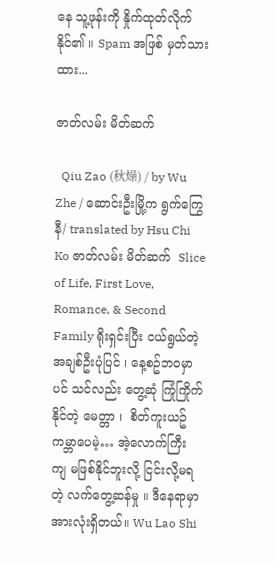နေ သူ့ဖုန်းကို နှိုက်ထုတ်လိုက်နိုင်၏ ။ Spam အဖြစ် မှတ်သားထား...

ဇာတ်လမ်း မိတ်ဆက်

  Qiu Zao (秋燥) / by Wu Zhe / ဆောင်းဦးမြို့က ရွက်ကြွေနီ/ translated by Hsu Chi Ko ဇာတ်လမ်း မိတ်ဆက်  Slice of Life, First Love, Romance, & Second Family ရိုးရှင်းပြီး ငယ်ရွယ်တဲ့ အချစ်ဦးပုံပြင် ၊ နေ့စဥ်ဘဝမှာ ပင် သင်လည်း တွေ့ဆုံ ကြုံကြိုက်နိုင်တဲ့ မေတ္တာ ၊  စိတ်ကူးယဥ် ကမ္ဘာပေမဲ့… အဲ့လောက်ကြီး ကျ မဖြစ်နိုင်ဘူးလို့ ငြင်းလို့မရတဲ့ လက်တွေ့ဆန်မှု ။ ဒီနေရာမှာ အားလုံးရှိတယ်။ Wu Lao Shi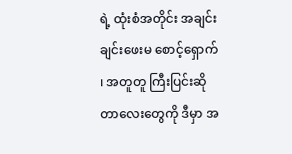ရဲ့ ထုံးစံအတိုင်း အချင်းချင်းဖေးမ စောင့်‌ရှောက် ၊ အတူတူ ကြီးပြင်းဆိုတာလေးတွေကို ဒီမှာ အ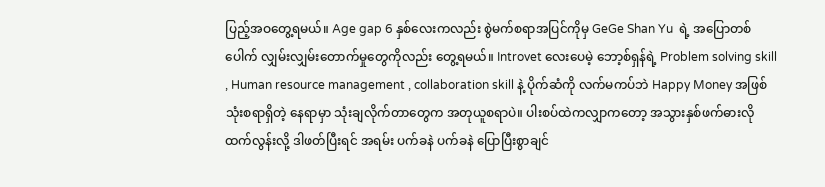ပြည့်အဝတွေ့ရမယ်။ Age gap 6 နှစ်လေးကလည်း စွဲမက်စရာအပြင်ကိုမှ GeGe Shan Yu  ရဲ့ အပြောတစ်ပေါက် လျှမ်းလျှမ်းတောက်မှုတွေကိုလည်း တွေ့ရမယ်။ Introvet လေးပေမဲ့ ဘော့စ်ရှန်ရဲ့ Problem solving skill , Human resource management , collaboration skill နဲ့ ပိုက်ဆံကို လက်မကပ်ဘဲ Happy Money အဖြစ် သုံးစရာရှိတဲ့ နေရာမှာ သုံးချလိုက်တာတွေက အတုယူစရာပဲ။ ပါးစပ်ထဲကလျှာကတော့ အသွားနှစ်ဖက်ဓားလို ထက်လွန်းလို့ ဒါဖတ်ပြီးရင် အရမ်း ပက်ခနဲ ပက်ခနဲ ပြောပြီးစွာချင်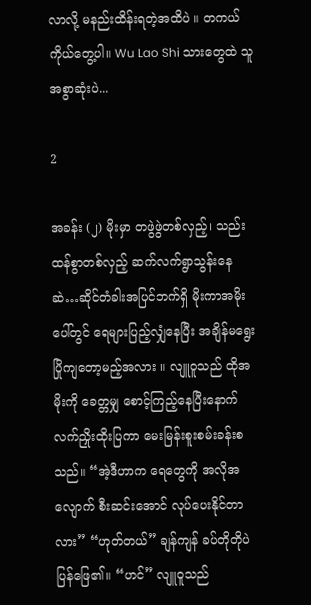လာလို့ မနည်းထိန်းရတဲ့အထိပဲ ။ တကယ်ကိုယ်တွေ့ပါ။ Wu Lao Shi သားတွေထဲ သူအစွာဆုံးပဲ...

2

အခန်း (၂) မိုးမှာ တဖွဲဖွဲတစ်လှည့်၊ သည်းထန်စွာတစ်လှည့် ဆက်လက်ရွာသွန်းနေဆဲ…ဆိုင်တံခါးအပြင်ဘက်ရှိ မိုးကာအမိုးပေါ်တွင် ရေများပြည့်လျှံနေပြီး အချိန်မရွေး ပြိုကျတော့မည့်အလား ။ လျူဝူသည် ထိုအမိုးကို ခေတ္တမျှ စောင့်ကြည့်နေပြီးနောက် လက်ညှိုးထိုးပြကာ မေးမြန်းစူးစမ်းခန်းစသည်။ “အဲ့ဒီဟာက ရေတွေကို အလိုအလျောက် စီးဆင်းအောင် လုပ်ပေးနိုင်တာလား” “ဟုတ်တယ်” ချန်ကျန် ခပ်တိုတိုပဲ ပြန်ဖြေ၏။ “ဟင်” လျူဝူသည်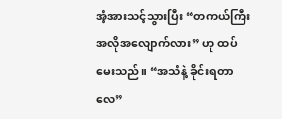အံ့အားသင့်သွားပြီး “တကယ်ကြီး အလိုအလျောက်လား” ဟု ထပ်မေးသည်။ “အသံနဲ့ ခိုင်းရတာလေ”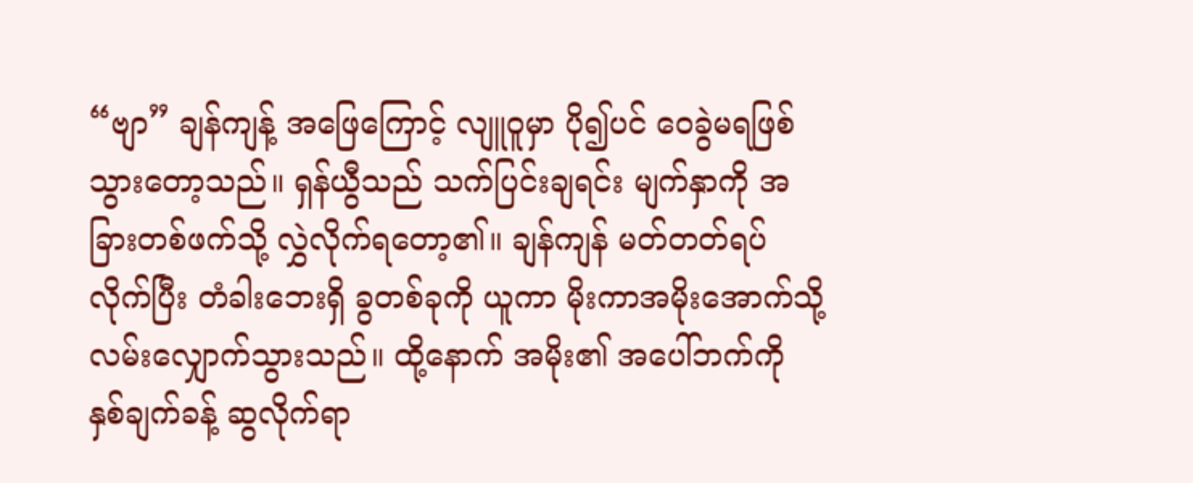“ဗျာ” ချန်ကျန့် အဖြေကြောင့် လျူဝူမှာ ပို၍ပင် ဝေခွဲမရဖြစ်သွားတော့သည်။ ရှန်ယွီသည် သက်ပြင်းချရင်း မျက်နှာကို အခြားတစ်ဖက်သို့ လွှဲလိုက်ရ‌တော့၏။ ချန်ကျန် မတ်တတ်ရပ်လိုက်ပြီး တံခါးဘေးရှိ ခွတစ်ခုကို ယူကာ မိုးကာအမိုးအောက်သို့ လမ်းလျှောက်သွားသည်။ ထို့နောက် အမိုး၏ အပေါ်ဘက်ကို နှစ်ချက်ခန့် ဆွလိုက်ရာ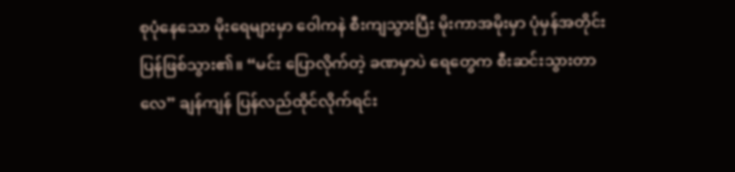စုပုံနေသော မိုးရေများမှာ ဝေါကနဲ စီးကျသွားပြီး မိုးကာအမိုးမှာ ပုံမှန်အတိုင်း ပြန်ဖြစ်သွား၏။ “မင်း ပြောလိုက်တဲ့ ခဏမှာပဲ ရေတွေက စီးဆင်းသွားတာလေ” ချန်ကျန် ပြန်လည်ထိုင်လိုက်ရင်း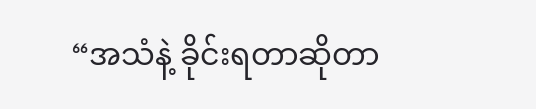“အသံနဲ့ ခိုင်းရတာဆိုတာ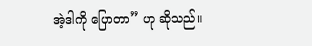အဲ့ဒါကို ပြောတာ” ဟု ဆိုသည်။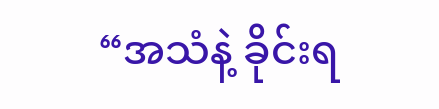“အသံနဲ့ ခိုင်းရ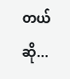တယ်ဆို...